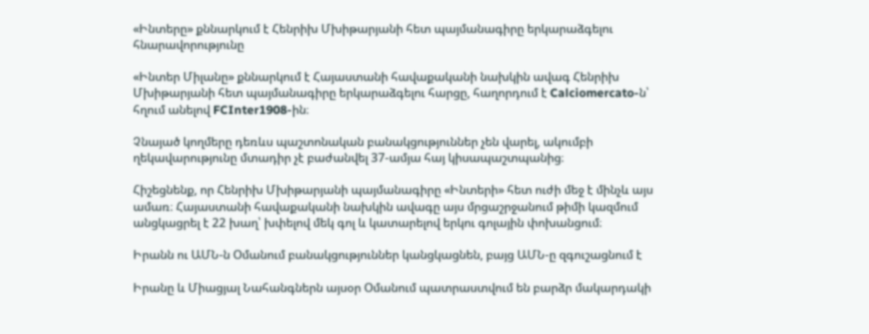«Ինտերը» քննարկում է Հենրիխ Մխիթարյանի հետ պայմանագիրը երկարաձգելու հնարավորությունը

«Ինտեր Միլանը» քննարկում է Հայաստանի հավաքականի նախկին ավագ Հենրիխ Մխիթարյանի հետ պայմանագիրը երկարաձգելու հարցը, հաղորդում է Calciomercato-ն՝ հղում անելով FCInter1908-ին։

Չնայած կողմերը դեռևս պաշտոնական բանակցություններ չեն վարել, ակումբի ղեկավարությունը մտադիր չէ բաժանվել 37-ամյա հայ կիսապաշտպանից։

Հիշեցնենք, որ Հենրիխ Մխիթարյանի պայմանագիրը «Ինտերի» հետ ուժի մեջ է մինչև այս ամառ։ Հայաստանի հավաքականի նախկին ավագը այս մրցաշրջանում թիմի կազմում անցկացրել է 22 խաղ՝ խփելով մեկ գոլ և կատարելով երկու գոլային փոխանցում։

Իրանն ու ԱՄՆ-ն Օմանում բանակցություններ կանցկացնեն, բայց ԱՄՆ-ը զգուշացնում է

Իրանը և Միացյալ Նահանգներն այսօր Օմանում պատրաստվում են բարձր մակարդակի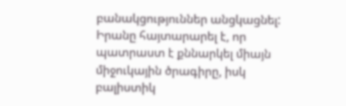բանակցություններ անցկացնել: Իրանը հայտարարել է, որ պատրաստ է քննարկել միայն միջուկային ծրագիրը, իսկ բալիստիկ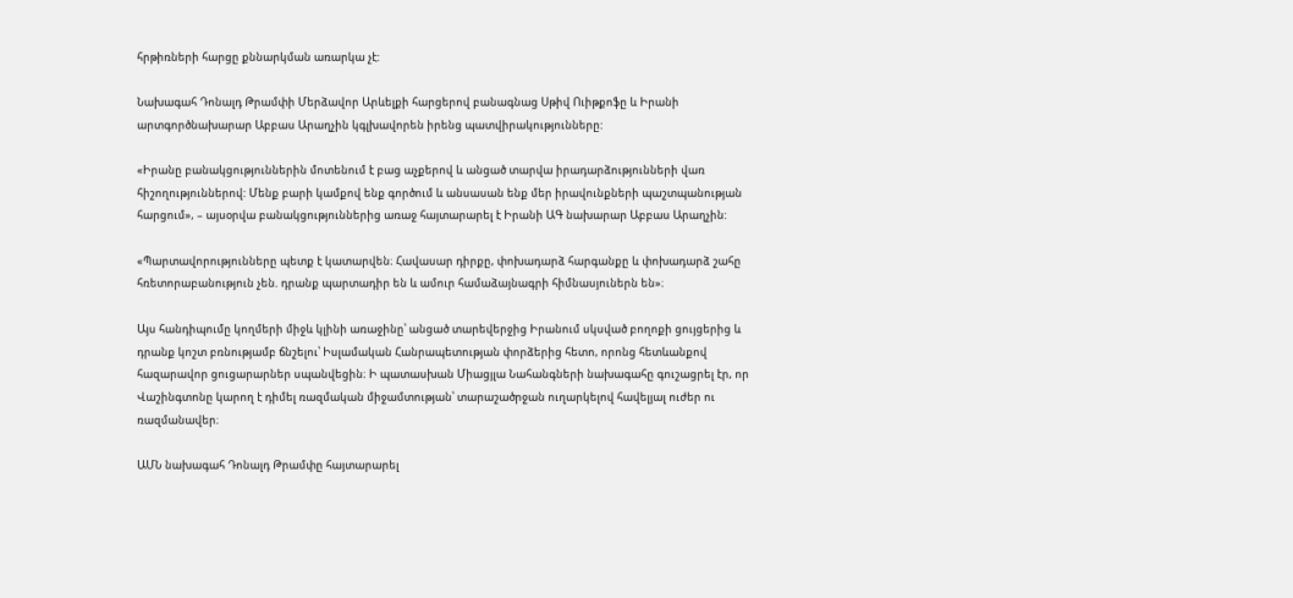հրթիռների հարցը քննարկման առարկա չէ:

Նախագահ Դոնալդ Թրամփի Մերձավոր Արևելքի հարցերով բանագնաց Սթիվ Ուիթքոֆը և Իրանի արտգործնախարար Աբբաս Արաղչին կգլխավորեն իրենց պատվիրակությունները:

«Իրանը բանակցություններին մոտենում է բաց աչքերով և անցած տարվա իրադարձությունների վառ հիշողություններով: Մենք բարի կամքով ենք գործում և անսասան ենք մեր իրավունքների պաշտպանության հարցում», – այսօրվա բանակցություններից առաջ հայտարարել է Իրանի ԱԳ նախարար Աբբաս Արաղչին:

«Պարտավորությունները պետք է կատարվեն։ Հավասար դիրքը, փոխադարձ հարգանքը և փոխադարձ շահը հռետորաբանություն չեն. դրանք պարտադիր են և ամուր համաձայնագրի հիմնասյուներն են»։

Այս հանդիպումը կողմերի միջև կլինի առաջինը՝ անցած տարեվերջից Իրանում սկսված բողոքի ցույցերից և դրանք կոշտ բռնությամբ ճնշելու՝ Իսլամական Հանրապետության փորձերից հետո, որոնց հետևանքով հազարավոր ցուցարարներ սպանվեցին։ Ի պատասխան Միացյլա Նահանգների նախագահը գուշացրել էր, որ Վաշինգտոնը կարող է դիմել ռազմական միջամտության՝ տարաշածրջան ուղարկելով հավելյալ ուժեր ու ռազմանավեր։

ԱՄՆ նախագահ Դոնալդ Թրամփը հայտարարել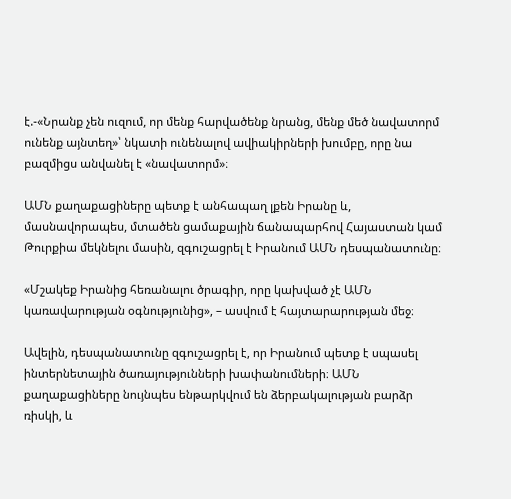է.-«Նրանք չեն ուզում, որ մենք հարվածենք նրանց, մենք մեծ նավատորմ ունենք այնտեղ»՝ նկատի ունենալով ավիակիրների խումբը, որը նա բազմիցս անվանել է «նավատորմ»։

ԱՄՆ քաղաքացիները պետք է անհապաղ լքեն Իրանը և, մասնավորապես, մտածեն ցամաքային ճանապարհով Հայաստան կամ Թուրքիա մեկնելու մասին, զգուշացրել է Իրանում ԱՄՆ դեսպանատունը։

«Մշակեք Իրանից հեռանալու ծրագիր, որը կախված չէ ԱՄՆ կառավարության օգնությունից», – ասվում է հայտարարության մեջ։

Ավելին, դեսպանատունը զգուշացրել է, որ Իրանում պետք է սպասել ինտերնետային ծառայությունների խափանումների։ ԱՄՆ քաղաքացիները նույնպես ենթարկվում են ձերբակալության բարձր ռիսկի, և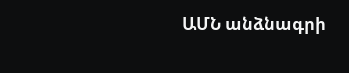ԱՄՆ անձնագրի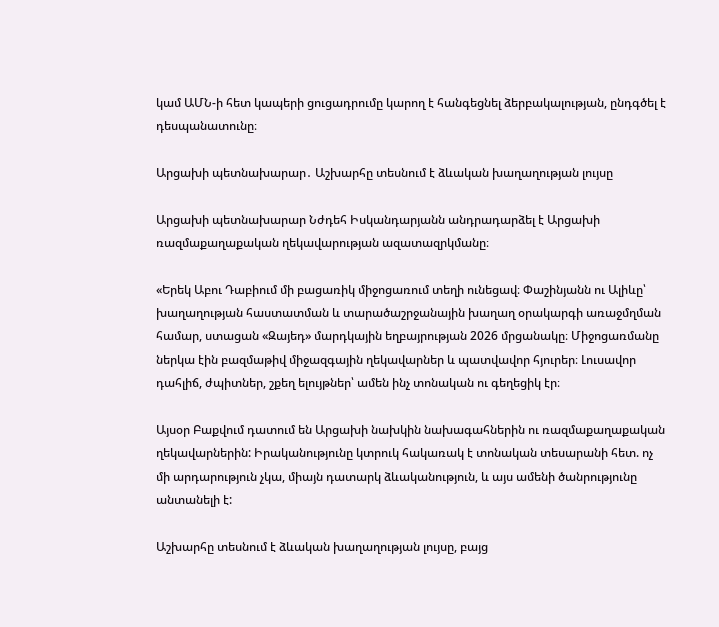կամ ԱՄՆ-ի հետ կապերի ցուցադրումը կարող է հանգեցնել ձերբակալության, ընդգծել է դեսպանատունը։

Արցախի պետնախարար․ Աշխարհը տեսնում է ձևական խաղաղության լույսը

Արցախի պետնախարար Նժդեհ Իսկանդարյանն անդրադարձել է Արցախի ռազմաքաղաքական ղեկավարության ազատազրկմանը։

«Երեկ Աբու Դաբիում մի բացառիկ միջոցառում տեղի ունեցավ։ Փաշինյանն ու Ալիևը՝ խաղաղության հաստատման և տարածաշրջանային խաղաղ օրակարգի առաջմղման համար, ստացան «Զայեդ» մարդկային եղբայրության 2026 մրցանակը։ Միջոցառմանը ներկա էին բազմաթիվ միջազգային ղեկավարներ և պատվավոր հյուրեր։ Լուսավոր դահլիճ, ժպիտներ, շքեղ ելույթներ՝ ամեն ինչ տոնական ու գեղեցիկ էր։

Այսօր Բաքվում դատում են Արցախի նախկին նախագահներին ու ռազմաքաղաքական ղեկավարներին: Իրականությունը կտրուկ հակառակ է տոնական տեսարանի հետ. ոչ մի արդարություն չկա, միայն դատարկ ձևականություն, և այս ամենի ծանրությունը անտանելի է:

Աշխարհը տեսնում է ձևական խաղաղության լույսը, բայց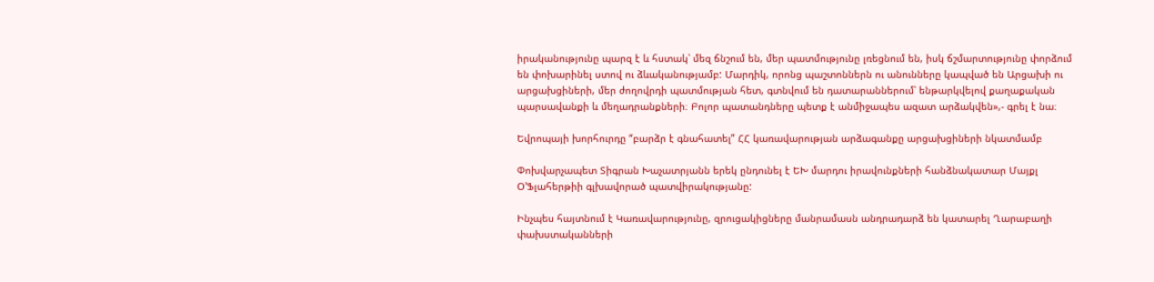իրականությունը պարզ է և հստակ՝ մեզ ճնշում են, մեր պատմությունը լռեցնում են, իսկ ճշմարտությունը փորձում են փոխարինել ստով ու ձևականությամբ: Մարդիկ, որոնց պաշտոններն ու անունները կապված են Արցախի ու արցախցիների, մեր ժողովրդի պատմության հետ, գտնվում են դատարաններում՝ ենթարկվելով քաղաքական պարսավանքի և մեղադրանքների։ Բոլոր պատանդները պետք է անմիջապես ազատ արձակվեն»,- գրել է նա։

Եվրոպայի խորհուրդը “բարձր է գնահատել” ՀՀ կառավարության արձագանքը արցախցիների նկատմամբ

Փոխվարչապետ Տիգրան Խաչատրյանն երեկ ընդունել է ԵԽ մարդու իրավունքների հանձնակատար Մայքլ Օ’Ֆլահերթիի գլխավորած պատվիրակությանը:

Ինչպես հայտնում է Կառավարությունը, զրուցակիցները մանրամասն անդրադարձ են կատարել Ղարաբաղի փախստականների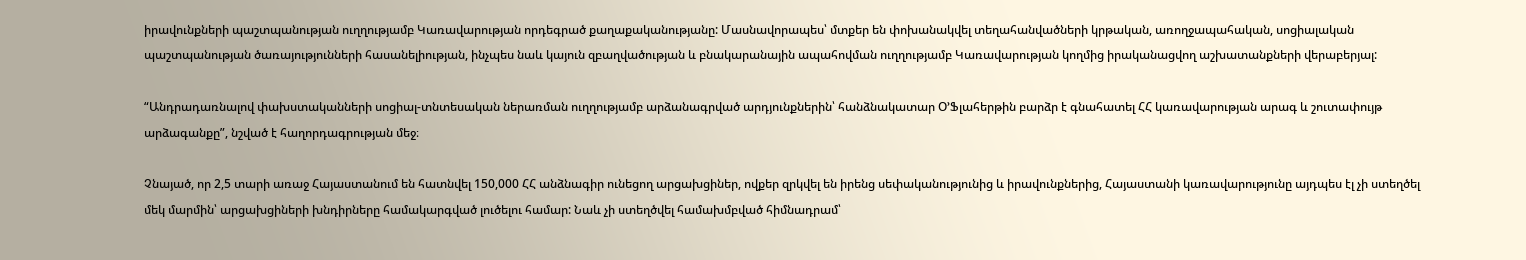իրավունքների պաշտպանության ուղղությամբ Կառավարության որդեգրած քաղաքականությանը: Մասնավորապես՝ մտքեր են փոխանակվել տեղահանվածների կրթական, առողջապահական, սոցիալական պաշտպանության ծառայությունների հասանելիության, ինչպես նաև կայուն զբաղվածության և բնակարանային ապահովման ուղղությամբ Կառավարության կողմից իրականացվող աշխատանքների վերաբերյալ:

“Անդրադառնալով փախստականների սոցիալ-տնտեսական ներառման ուղղությամբ արձանագրված արդյունքներին՝ հանձնակատար Օ’Ֆլահերթին բարձր է գնահատել ՀՀ կառավարության արագ և շուտափույթ արձագանքը”, նշված է հաղորդագրության մեջ։

Չնայած, որ 2,5 տարի առաջ Հայաստանում են հատնվել 150,000 ՀՀ անձնագիր ունեցող արցախցիներ, ովքեր զրկվել են իրենց սեփականությունից և իրավունքներից, Հայաստանի կառավարությունը այդպես էլ չի ստեղծել մեկ մարմին՝ արցախցիների խնդիրները համակարգված լուծելու համար: Նաև չի ստեղծվել համախմբված հիմնադրամ՝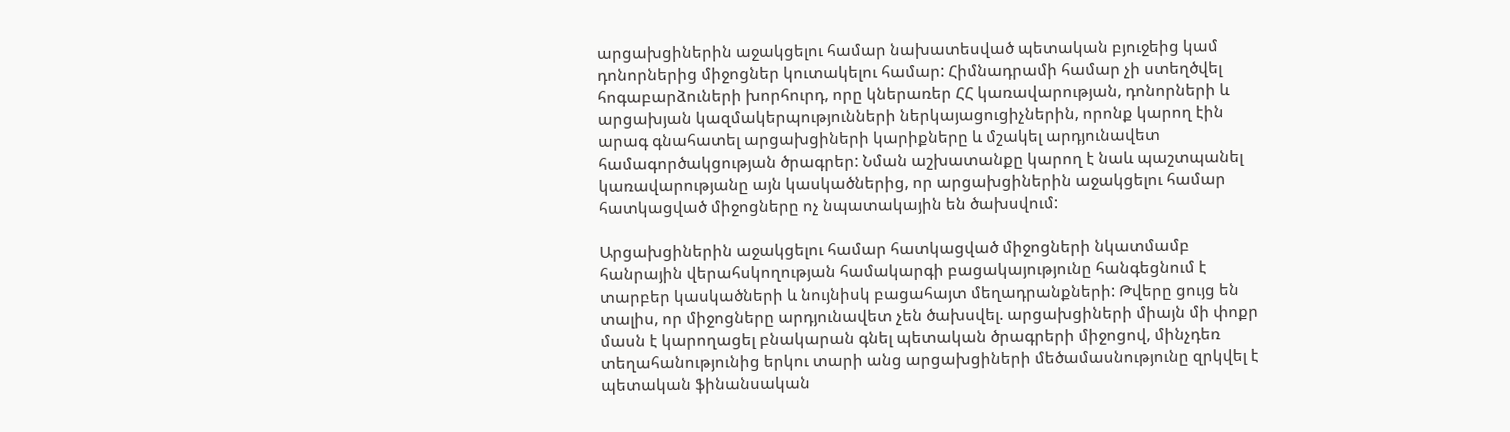արցախցիներին աջակցելու համար նախատեսված պետական բյուջեից կամ դոնորներից միջոցներ կուտակելու համար: Հիմնադրամի համար չի ստեղծվել հոգաբարձուների խորհուրդ, որը կներառեր ՀՀ կառավարության, դոնորների և արցախյան կազմակերպությունների ներկայացուցիչներին, որոնք կարող էին արագ գնահատել արցախցիների կարիքները և մշակել արդյունավետ համագործակցության ծրագրեր: Նման աշխատանքը կարող է նաև պաշտպանել կառավարությանը այն կասկածներից, որ արցախցիներին աջակցելու համար հատկացված միջոցները ոչ նպատակային են ծախսվում:

Արցախցիներին աջակցելու համար հատկացված միջոցների նկատմամբ հանրային վերահսկողության համակարգի բացակայությունը հանգեցնում է տարբեր կասկածների և նույնիսկ բացահայտ մեղադրանքների: Թվերը ցույց են տալիս, որ միջոցները արդյունավետ չեն ծախսվել. արցախցիների միայն մի փոքր մասն է կարողացել բնակարան գնել պետական ծրագրերի միջոցով, մինչդեռ տեղահանությունից երկու տարի անց արցախցիների մեծամասնությունը զրկվել է պետական ֆինանսական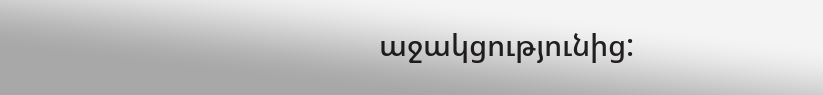աջակցությունից: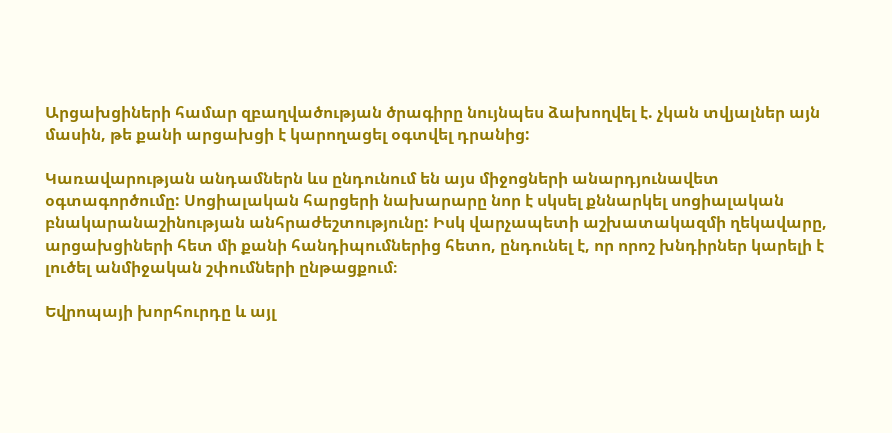Արցախցիների համար զբաղվածության ծրագիրը նույնպես ձախողվել է. չկան տվյալներ այն մասին, թե քանի արցախցի է կարողացել օգտվել դրանից:

Կառավարության անդամներն ևս ընդունում են այս միջոցների անարդյունավետ օգտագործումը: Սոցիալական հարցերի նախարարը նոր է սկսել քննարկել սոցիալական բնակարանաշինության անհրաժեշտությունը: Իսկ վարչապետի աշխատակազմի ղեկավարը, արցախցիների հետ մի քանի հանդիպումներից հետո, ընդունել է, որ որոշ խնդիրներ կարելի է լուծել անմիջական շփումների ընթացքում։

Եվրոպայի խորհուրդը և այլ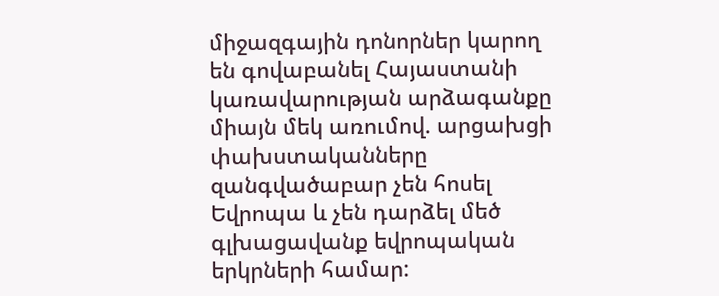միջազգային դոնորներ կարող են գովաբանել Հայաստանի կառավարության արձագանքը միայն մեկ առումով. արցախցի փախստականները զանգվածաբար չեն հոսել Եվրոպա և չեն դարձել մեծ գլխացավանք եվրոպական երկրների համար: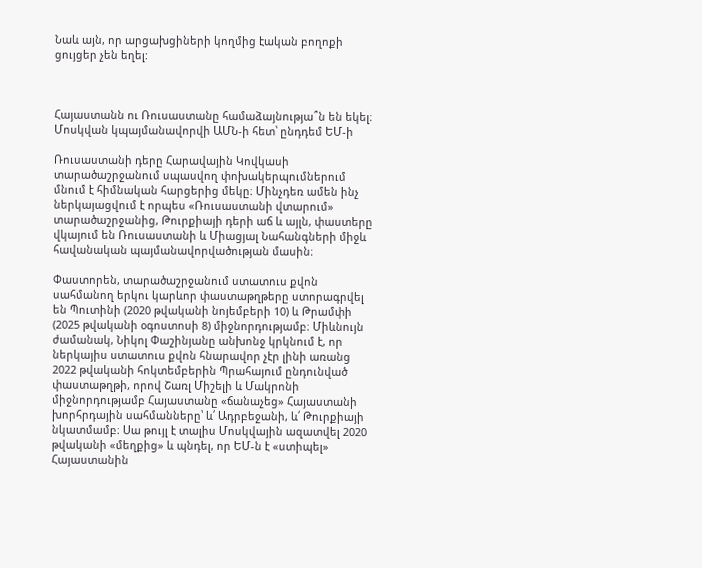Նաև այն, որ արցախցիների կողմից էական բողոքի ցույցեր չեն եղել:



Հայաստանն ու Ռուսաստանը համաձայնությա՞ն են եկել։ Մոսկվան կպայմանավորվի ԱՄՆ-ի հետ՝ ընդդեմ ԵՄ-ի

Ռուսաստանի դերը Հարավային Կովկասի տարածաշրջանում սպասվող փոխակերպումներում մնում է հիմնական հարցերից մեկը։ Մինչդեռ ամեն ինչ ներկայացվում է որպես «Ռուսաստանի վտարում» տարածաշրջանից, Թուրքիայի դերի աճ և այլն, փաստերը վկայում են Ռուսաստանի և Միացյալ Նահանգների միջև հավանական պայմանավորվածության մասին։

Փաստորեն, տարածաշրջանում ստատուս քվոն սահմանող երկու կարևոր փաստաթղթերը ստորագրվել են Պուտինի (2020 թվականի նոյեմբերի 10) և Թրամփի (2025 թվականի օգոստոսի 8) միջնորդությամբ։ Միևնույն ժամանակ, Նիկոլ Փաշինյանը անխոնջ կրկնում է, որ ներկայիս ստատուս քվոն հնարավոր չէր լինի առանց 2022 թվականի հոկտեմբերին Պրահայում ընդունված փաստաթղթի, որով Շառլ Միշելի և Մակրոնի միջնորդությամբ Հայաստանը «ճանաչեց» Հայաստանի խորհրդային սահմանները՝ և՛ Ադրբեջանի, և՛ Թուրքիայի նկատմամբ։ Սա թույլ է տալիս Մոսկվային ազատվել 2020 թվականի «մեղքից» և պնդել, որ ԵՄ-ն է «ստիպել» Հայաստանին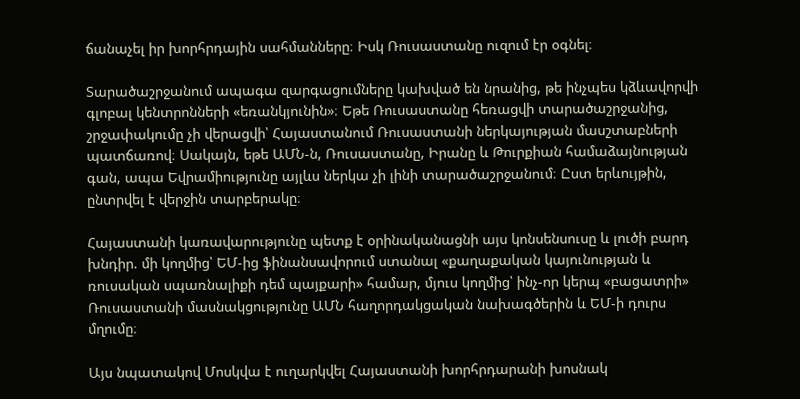ճանաչել իր խորհրդային սահմանները։ Իսկ Ռուսաստանը ուզում էր օգնել։

Տարածաշրջանում ապագա զարգացումները կախված են նրանից, թե ինչպես կձևավորվի գլոբալ կենտրոնների «եռանկյունին»։ Եթե Ռուսաստանը հեռացվի տարածաշրջանից, շրջափակումը չի վերացվի՝ Հայաստանում Ռուսաստանի ներկայության մասշտաբների պատճառով։ Սակայն, եթե ԱՄՆ-ն, Ռուսաստանը, Իրանը և Թուրքիան համաձայնության գան, ապա Եվրամիությունը այլևս ներկա չի լինի տարածաշրջանում։ Ըստ երևույթին, ընտրվել է վերջին տարբերակը։

Հայաստանի կառավարությունը պետք է օրինականացնի այս կոնսենսուսը և լուծի բարդ խնդիր. մի կողմից՝ ԵՄ-ից ֆինանսավորում ստանալ «քաղաքական կայունության և ռուսական սպառնալիքի դեմ պայքարի» համար, մյուս կողմից՝ ինչ-որ կերպ «բացատրի» Ռուսաստանի մասնակցությունը ԱՄՆ հաղորդակցական նախագծերին և ԵՄ-ի դուրս մղումը։

Այս նպատակով Մոսկվա է ուղարկվել Հայաստանի խորհրդարանի խոսնակ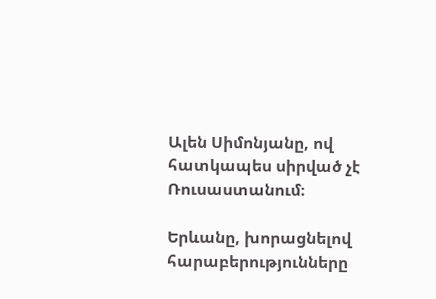Ալեն Սիմոնյանը, ով հատկապես սիրված չէ Ռուսաստանում։

Երևանը, խորացնելով հարաբերությունները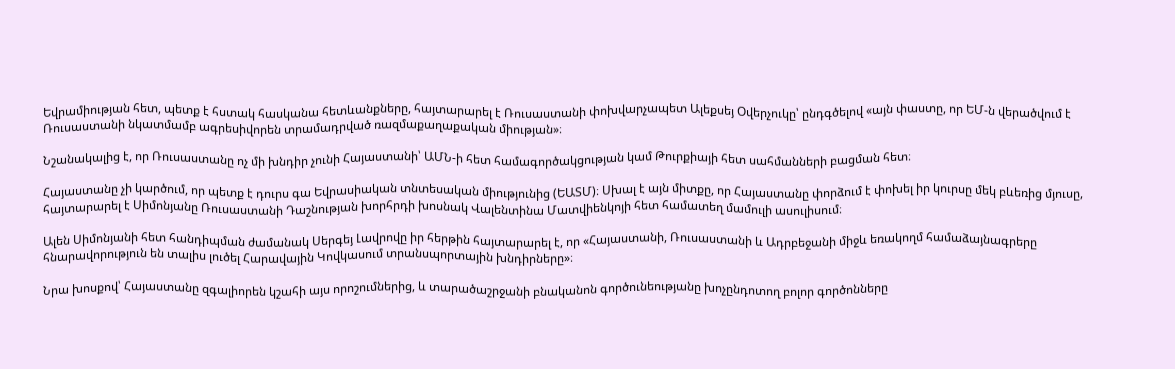Եվրամիության հետ, պետք է հստակ հասկանա հետևանքները, հայտարարել է Ռուսաստանի փոխվարչապետ Ալեքսեյ Օվերչուկը՝ ընդգծելով «այն փաստը, որ ԵՄ-ն վերածվում է Ռուսաստանի նկատմամբ ագրեսիվորեն տրամադրված ռազմաքաղաքական միության»։

Նշանակալից է, որ Ռուսաստանը ոչ մի խնդիր չունի Հայաստանի՝ ԱՄՆ-ի հետ համագործակցության կամ Թուրքիայի հետ սահմանների բացման հետ։

Հայաստանը չի կարծում, որ պետք է դուրս գա Եվրասիական տնտեսական միությունից (ԵԱՏՄ)։ Սխալ է այն միտքը, որ Հայաստանը փորձում է փոխել իր կուրսը մեկ բևեռից մյուսը, հայտարարել է Սիմոնյանը Ռուսաստանի Դաշնության խորհրդի խոսնակ Վալենտինա Մատվիենկոյի հետ համատեղ մամուլի ասուլիսում։

Ալեն Սիմոնյանի հետ հանդիպման ժամանակ Սերգեյ Լավրովը իր հերթին հայտարարել է, որ «Հայաստանի, Ռուսաստանի և Ադրբեջանի միջև եռակողմ համաձայնագրերը հնարավորություն են տալիս լուծել Հարավային Կովկասում տրանսպորտային խնդիրները»։

Նրա խոսքով՝ Հայաստանը զգալիորեն կշահի այս որոշումներից, և տարածաշրջանի բնականոն գործունեությանը խոչընդոտող բոլոր գործոնները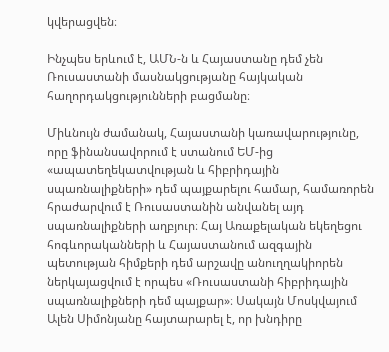կվերացվեն։

Ինչպես երևում է, ԱՄՆ-ն և Հայաստանը դեմ չեն Ռուսաստանի մասնակցությանը հայկական հաղորդակցությունների բացմանը։

Միևնույն ժամանակ, Հայաստանի կառավարությունը, որը ֆինանսավորում է ստանում ԵՄ-ից «ապատեղեկատվության և հիբրիդային սպառնալիքների» դեմ պայքարելու համար, համառորեն հրաժարվում է Ռուսաստանին անվանել այդ սպառնալիքների աղբյուր։ Հայ Առաքելական եկեղեցու հոգևորականների և Հայաստանում ազգային պետության հիմքերի դեմ արշավը անուղղակիորեն ներկայացվում է որպես «Ռուսաստանի հիբրիդային սպառնալիքների դեմ պայքար»։ Սակայն Մոսկվայում Ալեն Սիմոնյանը հայտարարել է, որ խնդիրը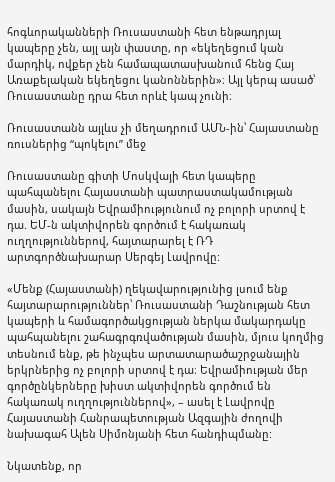հոգևորականների Ռուսաստանի հետ ենթադրյալ կապերը չեն, այլ այն փաստը, որ «եկեղեցում կան մարդիկ, ովքեր չեն համապատասխանում հենց Հայ Առաքելական եկեղեցու կանոններին»։ Այլ կերպ ասած՝ Ռուսաստանը դրա հետ որևէ կապ չունի։

Ռուսաստանն այլևս չի մեղադրում ԱՄՆ-ին՝ Հայաստանը ռուսներից “պոկելու” մեջ

Ռուսաստանը գիտի Մոսկվայի հետ կապերը պահպանելու Հայաստանի պատրաստակամության մասին, սակայն Եվրամիությունում ոչ բոլորի սրտով է դա. ԵՄ-ն ակտիվորեն գործում է հակառակ ուղղություններով, հայտարարել է ՌԴ արտգործնախարար Սերգեյ Լավրովը:

«Մենք (Հայաստանի) ղեկավարությունից լսում ենք հայտարարություններ՝ Ռուսաստանի Դաշնության հետ կապերի և համագործակցության ներկա մակարդակը պահպանելու շահագրգռվածության մասին, մյուս կողմից տեսնում ենք, թե ինչպես արտատարածաշրջանային երկրներից ոչ բոլորի սրտով է դա։ Եվրամիության մեր գործընկերները խիստ ակտիվորեն գործում են հակառակ ուղղություններով», – ասել է Լավրովը Հայաստանի Հանրապետության Ազգային ժողովի նախագահ Ալեն Սիմոնյանի հետ հանդիպմանը:

Նկատենք, որ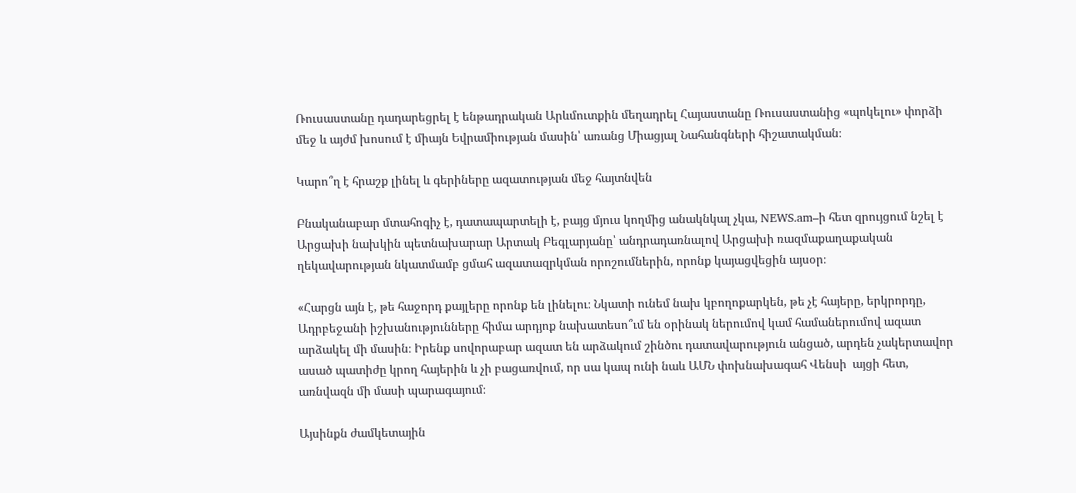Ռուսաստանը դադարեցրել է ենթադրական Արևմուտքին մեղադրել Հայաստանը Ռուսաստանից «պոկելու» փորձի մեջ և այժմ խոսում է միայն Եվրամիության մասին՝ առանց Միացյալ Նահանգների հիշատակման։

Կարո՞ղ է հրաշք լինել և գերիները ազատության մեջ հայտնվեն

Բնականաբար մտահոգիչ է, դատապարտելի է, բայց մյուս կողմից անակնկալ չկա, NEWS.am–ի հետ զրույցում նշել է Արցախի նախկին պետնախարար Արտակ Բեգլարյանը՝ անդրադառնալով Արցախի ռազմաքաղաքական ղեկավարության նկատմամբ ցմահ ազատազրկման որոշումներին, որոնք կայացվեցին այսօր։

«Հարցն այն է, թե հաջորդ քայլերը որոնք են լինելու։ Նկատի ունեմ նախ կբողոքարկեն, թե չէ հայերը, երկրորդը, Ադրբեջանի իշխանությունները հիմա արդյոք նախատեսո՞ւմ են օրինակ ներումով կամ համաներումով ազատ արձակել մի մասին։ Իրենք սովորաբար ազատ են արձակում շինծու դատավարություն անցած, արդեն չակերտավոր ասած պատիժը կրող հայերին և չի բացառվում, որ սա կապ ունի նաև ԱՄՆ փոխնախագահ Վենսի  այցի հետ, առնվազն մի մասի պարագայում։

Այսինքն ժամկետային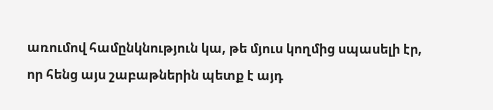առումով համընկնություն կա, թե մյուս կողմից սպասելի էր, որ հենց այս շաբաթներին պետք է այդ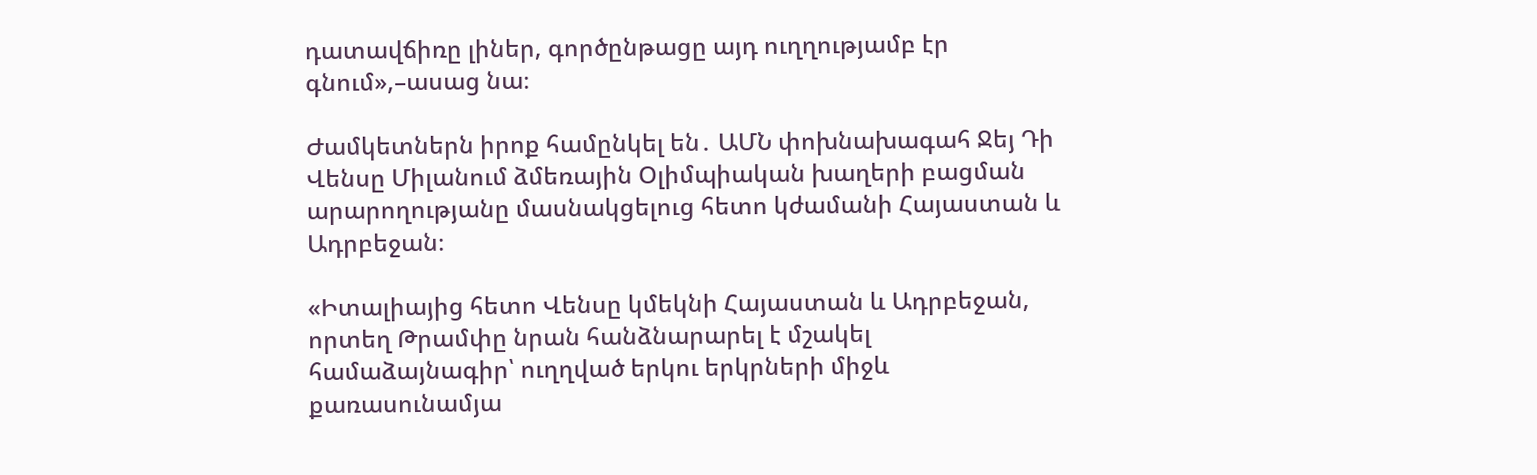դատավճիռը լիներ, գործընթացը այդ ուղղությամբ էր գնում»,–ասաց նա։

Ժամկետներն իրոք համընկել են․ ԱՄՆ փոխնախագահ Ջեյ Դի Վենսը Միլանում ձմեռային Օլիմպիական խաղերի բացման արարողությանը մասնակցելուց հետո կժամանի Հայաստան և Ադրբեջան։

«Իտալիայից հետո Վենսը կմեկնի Հայաստան և Ադրբեջան, որտեղ Թրամփը նրան հանձնարարել է մշակել համաձայնագիր՝ ուղղված երկու երկրների միջև քառասունամյա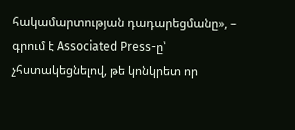հակամարտության դադարեցմանը», – գրում է Associated Press-ը՝ չհստակեցնելով, թե կոնկրետ որ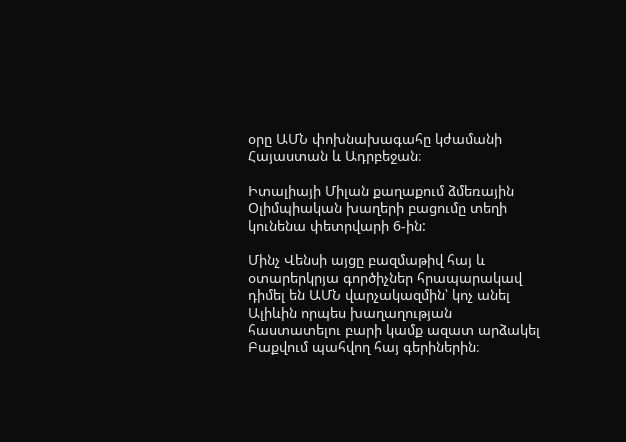օրը ԱՄՆ փոխնախագահը կժամանի Հայաստան և Ադրբեջան։

Իտալիայի Միլան քաղաքում ձմեռային Օլիմպիական խաղերի բացումը տեղի կունենա փետրվարի 6-ին:

Մինչ Վենսի այցը բազմաթիվ հայ և օտարերկրյա գործիչներ հրապարակավ դիմել են ԱՄՆ վարչակազմին՝ կոչ անել Ալիևին որպես խաղաղության հաստատելու բարի կամք ազատ արձակել Բաքվում պահվող հայ գերիներին։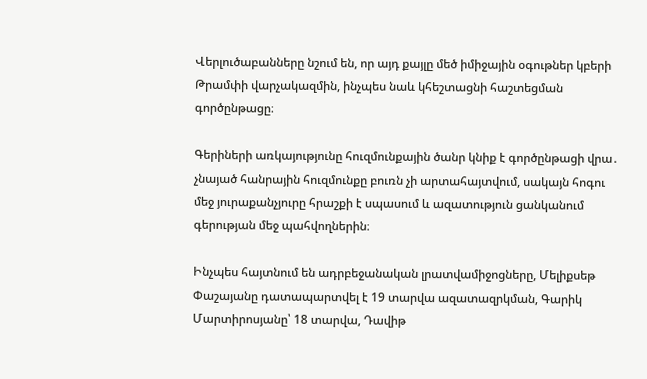Վերլուծաբանները նշում են, որ այդ քայլը մեծ իմիջային օգութներ կբերի Թրամփի վարչակազմին, ինչպես նաև կհեշտացնի հաշտեցման գործընթացը։

Գերիների առկայությունը հուզմունքային ծանր կնիք է գործընթացի վրա․ չնայած հանրային հուզմունքը բուռն չի արտահայտվում, սակայն հոգու մեջ յուրաքանչյուրը հրաշքի է սպասում և ազատություն ցանկանում գերության մեջ պահվողներին։

Ինչպես հայտնում են ադրբեջանական լրատվամիջոցները, Մելիքսեթ Փաշայանը դատապարտվել է 19 տարվա ազատազրկման, Գարիկ Մարտիրոսյանը՝ 18 տարվա, Դավիթ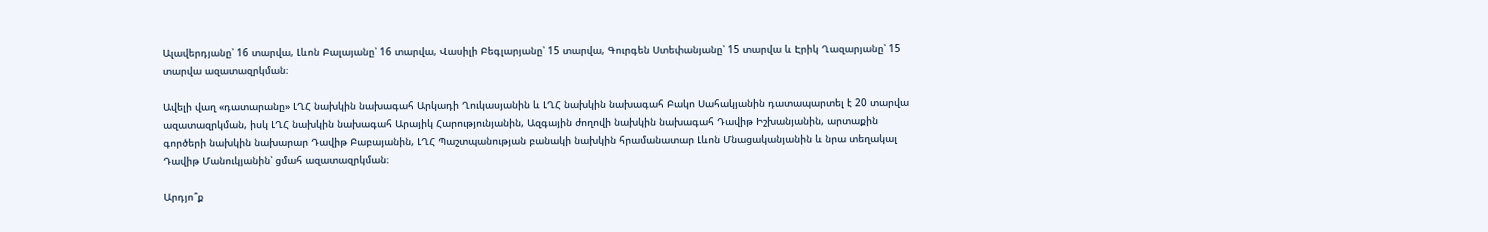Ալավերդյանը՝ 16 տարվա, Լևոն Բալայանը՝ 16 տարվա, Վասիլի Բեգլարյանը՝ 15 տարվա, Գուրգեն Ստեփանյանը՝ 15 տարվա և Էրիկ Ղազարյանը՝ 15 տարվա ազատազրկման։

Ավելի վաղ «դատարանը» ԼՂՀ նախկին նախագահ Արկադի Ղուկասյանին և ԼՂՀ նախկին նախագահ Բակո Սահակյանին դատապարտել է 20 տարվա ազատազրկման, իսկ ԼՂՀ նախկին նախագահ Արայիկ Հարությունյանին, Ազգային ժողովի նախկին նախագահ Դավիթ Իշխանյանին, արտաքին գործերի նախկին նախարար Դավիթ Բաբայանին, ԼՂՀ Պաշտպանության բանակի նախկին հրամանատար Լևոն Մնացականյանին և նրա տեղակալ Դավիթ Մանուկյանին՝ ցմահ ազատազրկման։

Արդյո՞ք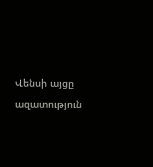Վենսի այցը ազատություն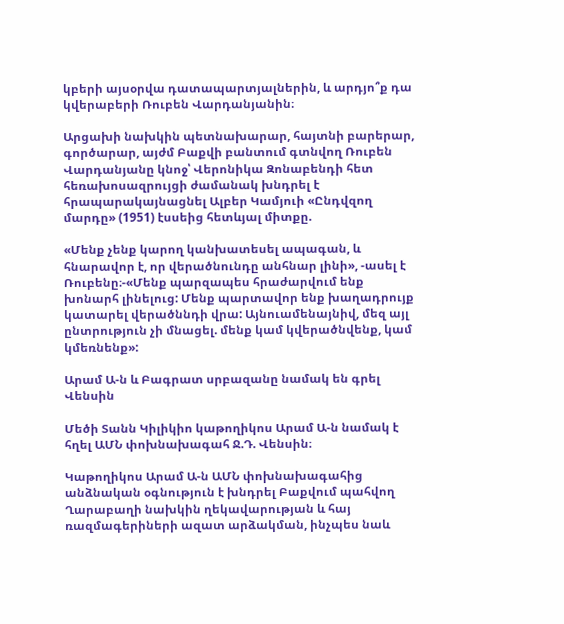կբերի այսօրվա դատապարտյալներին, և արդյո՞ք դա կվերաբերի Ռուբեն Վարդանյանին։

Արցախի նախկին պետնախարար, հայտնի բարերար, գործարար, այժմ Բաքվի բանտում գտնվող Ռուբեն Վարդանյանը կնոջ՝ Վերոնիկա Զոնաբենդի հետ հեռախոսազրույցի ժամանակ խնդրել է հրապարակայնացնել Ալբեր Կամյուի «Ընդվզող մարդը» (1951) էսսեից հետևյալ միտքը.

«Մենք չենք կարող կանխատեսել ապագան, և հնարավոր է, որ վերածնունդը անհնար լինի», -ասել է Ռուբենը։-«Մենք պարզապես հրաժարվում ենք խոնարհ լինելուց: Մենք պարտավոր ենք խաղադրույք կատարել վերածննդի վրա: Այնուամենայնիվ, մեզ այլ ընտրություն չի մնացել. մենք կամ կվերածնվենք, կամ կմեռնենք»:

Արամ Ա-ն և Բագրատ սրբազանը նամակ են գրել Վենսին

Մեծի Տանն Կիլիկիո կաթողիկոս Արամ Ա-ն նամակ է հղել ԱՄՆ փոխնախագահ Ջ.Դ. Վենսին։

Կաթողիկոս Արամ Ա-ն ԱՄՆ փոխնախագահից անձնական օգնություն է խնդրել Բաքվում պահվող Ղարաբաղի նախկին ղեկավարության և հայ ռազմագերիների ազատ արձակման, ինչպես նաև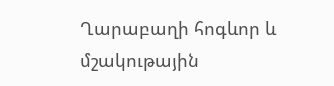Ղարաբաղի հոգևոր և մշակութային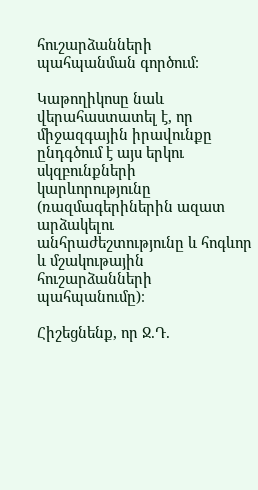հուշարձանների պահպանման գործում։

Կաթողիկոսը նաև վերահաստատել է, որ միջազգային իրավունքը ընդգծում է այս երկու սկզբունքների կարևորությունը (ռազմագերիներին ազատ արձակելու անհրաժեշտությունը և հոգևոր և մշակութային հուշարձանների պահպանումը)։

Հիշեցնենք, որ Ջ.Դ.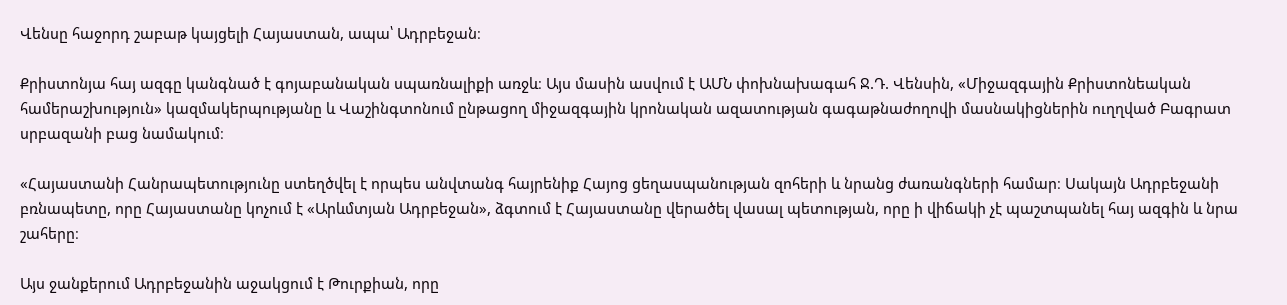Վենսը հաջորդ շաբաթ կայցելի Հայաստան, ապա՝ Ադրբեջան։

Քրիստոնյա հայ ազգը կանգնած է գոյաբանական սպառնալիքի առջև։ Այս մասին ասվում է ԱՄՆ փոխնախագահ Ջ.Դ. Վենսին, «Միջազգային Քրիստոնեական համերաշխություն» կազմակերպությանը և Վաշինգտոնում ընթացող միջազգային կրոնական ազատության գագաթնաժողովի մասնակիցներին ուղղված Բագրատ սրբազանի բաց նամակում։

«Հայաստանի Հանրապետությունը ստեղծվել է որպես անվտանգ հայրենիք Հայոց ցեղասպանության զոհերի և նրանց ժառանգների համար։ Սակայն Ադրբեջանի բռնապետը, որը Հայաստանը կոչում է «Արևմտյան Ադրբեջան», ձգտում է Հայաստանը վերածել վասալ պետության, որը ի վիճակի չէ պաշտպանել հայ ազգին և նրա շահերը։

Այս ջանքերում Ադրբեջանին աջակցում է Թուրքիան, որը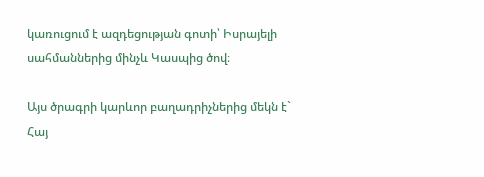կառուցում է ազդեցության գոտի՝ Իսրայելի սահմաններից մինչև Կասպից ծով։

Այս ծրագրի կարևոր բաղադրիչներից մեկն է` Հայ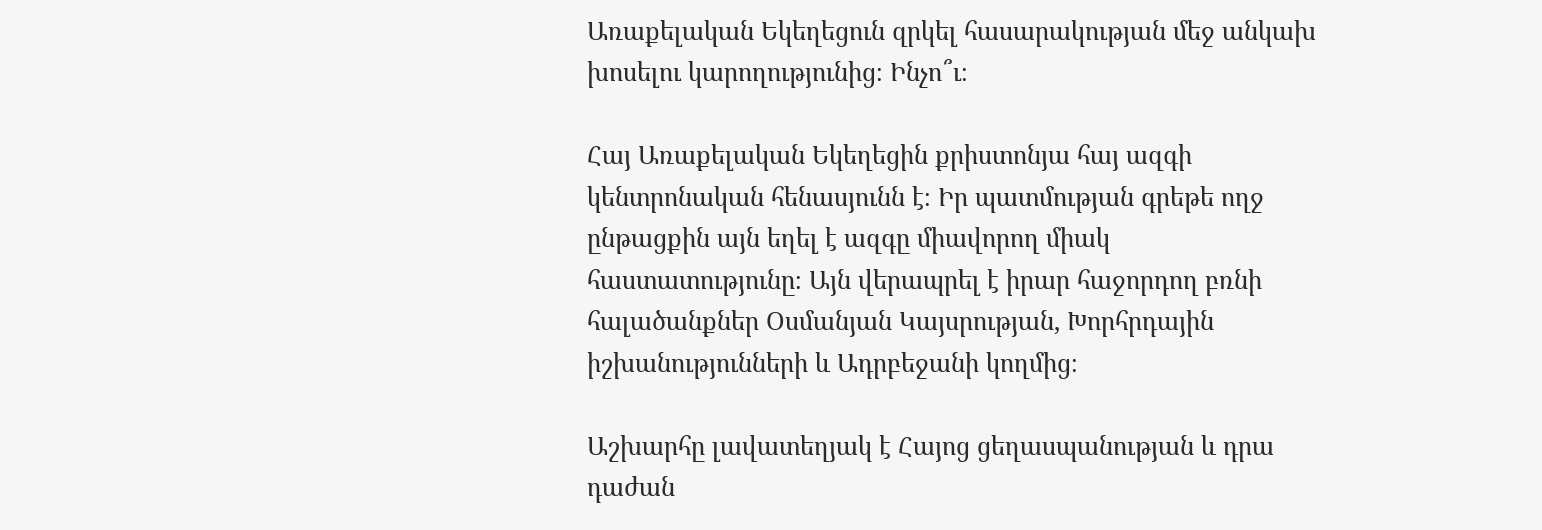Առաքելական Եկեղեցուն զրկել հասարակության մեջ անկախ խոսելու կարողությունից։ Ինչո՞ւ։

Հայ Առաքելական Եկեղեցին քրիստոնյա հայ ազգի կենտրոնական հենասյունն է։ Իր պատմության գրեթե ողջ ընթացքին այն եղել է ազգը միավորող միակ հաստատությունը։ Այն վերապրել է իրար հաջորդող բռնի հալածանքներ Օսմանյան Կայսրության, Խորհրդային իշխանությունների և Ադրբեջանի կողմից։

Աշխարհը լավատեղյակ է Հայոց ցեղասպանության և դրա դաժան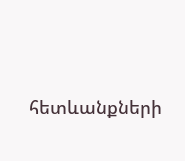հետևանքների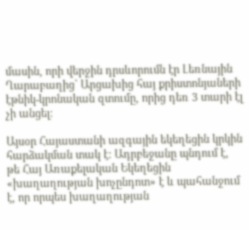մասին, որի վերջին դրսևորումն էր Լեռնային Ղարաբաղից` Արցախից հայ քրիստոնյաների էթնիկ-կրոնական զտումը, որից դեռ 3 տարի էլ չի անցել։

Այսօր Հայաստանի ազգային եկեղեցին կրկին հարձակման տակ է։ Ադրբեջանը պնդում է, թե Հայ Առաքելական Եկեղեցին «խաղաղության խոչընդոտ» է և պահանջում է, որ որպես խաղաղության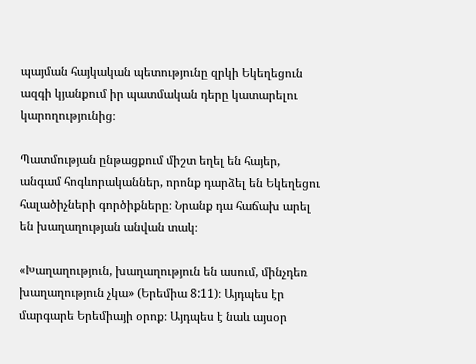պայման հայկական պետությունը զրկի Եկեղեցուն ազգի կյանքում իր պատմական դերը կատարելու կարողությունից։

Պատմության ընթացքում միշտ եղել են հայեր, անգամ հոգևորականներ, որոնք դարձել են Եկեղեցու հալածիչների գործիքները։ Նրանք դա հաճախ արել են խաղաղության անվան տակ։

«Խաղաղություն, խաղաղություն են ասում, մինչդեռ խաղաղություն չկա» (Երեմիա 8:11)։ Այդպես էր մարգարե Երեմիայի օրոք։ Այդպես է նաև այսօր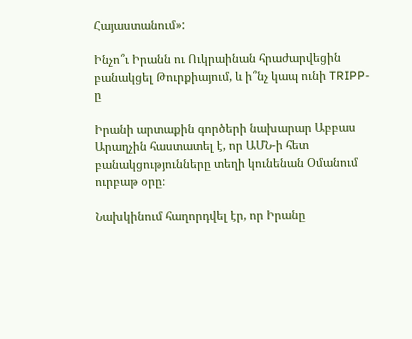Հայաստանում»:

Ինչո՞ւ Իրանն ու Ուկրաինան հրաժարվեցին բանակցել Թուրքիայում, և ի՞նչ կապ ունի TRIPP-ը

Իրանի արտաքին գործերի նախարար Աբբաս Արաղչին հաստատել է, որ ԱՄՆ-ի հետ բանակցությունները տեղի կունենան Օմանում ուրբաթ օրը։

Նախկինում հաղորդվել էր, որ Իրանը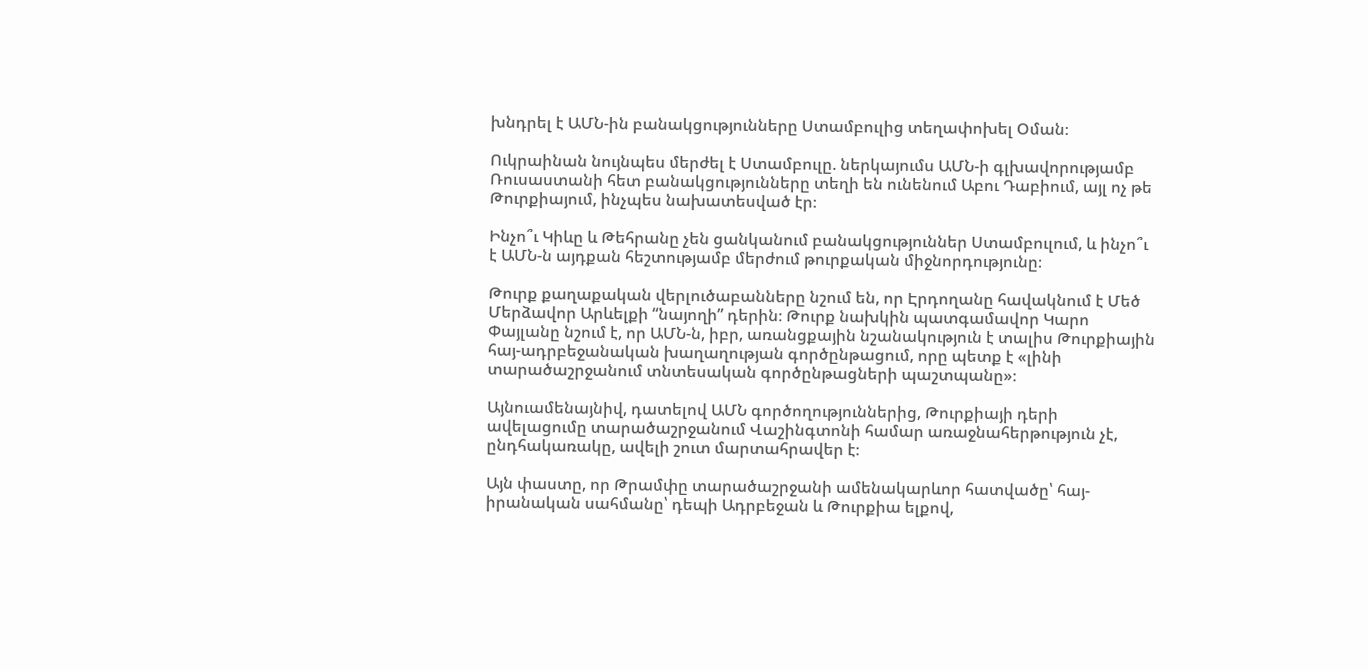խնդրել է ԱՄՆ-ին բանակցությունները Ստամբուլից տեղափոխել Օման։

Ուկրաինան նույնպես մերժել է Ստամբուլը. ներկայումս ԱՄՆ-ի գլխավորությամբ Ռուսաստանի հետ բանակցությունները տեղի են ունենում Աբու Դաբիում, այլ ոչ թե Թուրքիայում, ինչպես նախատեսված էր։

Ինչո՞ւ Կիևը և Թեհրանը չեն ցանկանում բանակցություններ Ստամբուլում, և ինչո՞ւ է ԱՄՆ-ն այդքան հեշտությամբ մերժում թուրքական միջնորդությունը։

Թուրք քաղաքական վերլուծաբանները նշում են, որ Էրդողանը հավակնում է Մեծ Մերձավոր Արևելքի “նայողի” դերին։ Թուրք նախկին պատգամավոր Կարո Փայլանը նշում է, որ ԱՄՆ-ն, իբր, առանցքային նշանակություն է տալիս Թուրքիային հայ-ադրբեջանական խաղաղության գործընթացում, որը պետք է «լինի տարածաշրջանում տնտեսական գործընթացների պաշտպանը»։

Այնուամենայնիվ, դատելով ԱՄՆ գործողություններից, Թուրքիայի դերի ավելացումը տարածաշրջանում Վաշինգտոնի համար առաջնահերթություն չէ, ընդհակառակը, ավելի շուտ մարտահրավեր է։

Այն փաստը, որ Թրամփը տարածաշրջանի ամենակարևոր հատվածը՝ հայ-իրանական սահմանը՝ դեպի Ադրբեջան և Թուրքիա ելքով,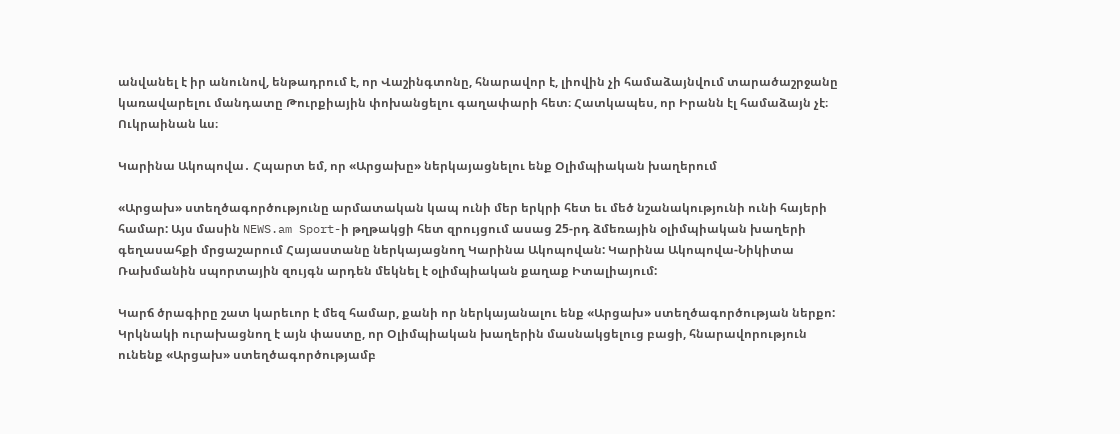անվանել է իր անունով, ենթադրում է, որ Վաշինգտոնը, հնարավոր է, լիովին չի համաձայնվում տարածաշրջանը կառավարելու մանդատը Թուրքիային փոխանցելու գաղափարի հետ։ Հատկապես, որ Իրանն էլ համաձայն չէ։ Ուկրաինան ևս։

Կարինա Ակոպովա․ Հպարտ եմ, որ «Արցախը» ներկայացնելու ենք Օլիմպիական խաղերում

«Արցախ» ստեղծագործությունը արմատական կապ ունի մեր երկրի հետ եւ մեծ նշանակությունի ունի հայերի համար: Այս մասին NEWS.am Sport-ի թղթակցի հետ զրույցում ասաց 25-րդ ձմեռային օլիմպիական խաղերի գեղասահքի մրցաշարում Հայաստանը ներկայացնող Կարինա Ակոպովան: Կարինա Ակոպովա-Նիկիտա Ռախմանին սպորտային զույգն արդեն մեկնել է օլիմպիական քաղաք Իտալիայում:

Կարճ ծրագիրը շատ կարեւոր է մեզ համար, քանի որ ներկայանալու ենք «Արցախ» ստեղծագործության ներքո: Կրկնակի ուրախացնող է այն փաստը, որ Օլիմպիական խաղերին մասնակցելուց բացի, հնարավորություն ունենք «Արցախ» ստեղծագործությամբ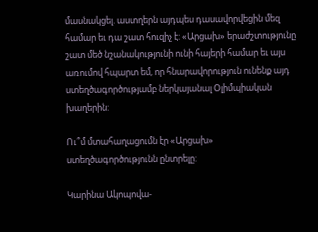մասնակցել. աստղերն այդպես դասավորվեցին մեզ համար եւ դա շատ հուզիչ է: «Արցախ» երաժշտությունը շատ մեծ նշանակությունի ունի հայերի համար եւ այս առումով հպարտ եմ, որ հնարավորություն ունենք այդ ստեղծագործությամբ ներկայանալ Օլիմպիական խաղերին:

Ու՞մ մտահաղացումն էր «Արցախ» ստեղծագործությունն ընտրելը:

Կարինա Ակոպովա-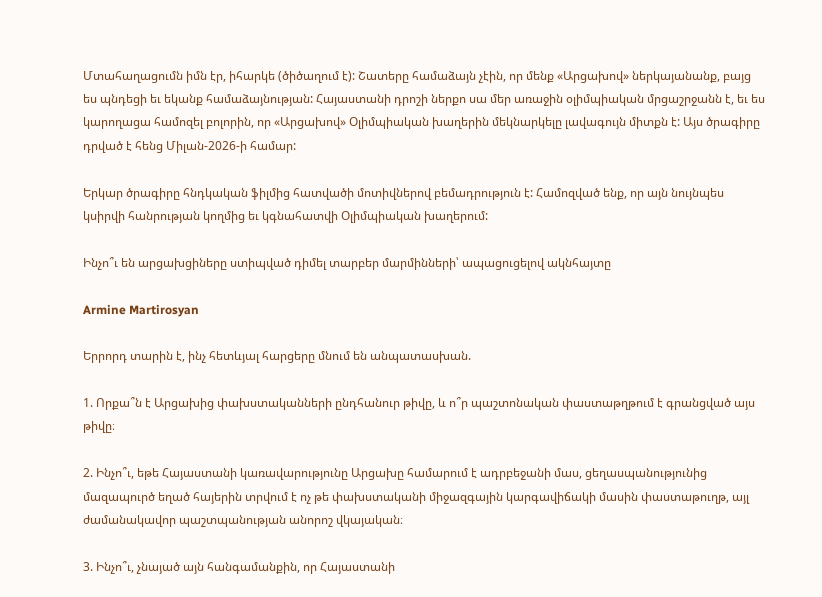Մտահաղացումն իմն էր, իհարկե (ծիծաղում է): Շատերը համաձայն չէին, որ մենք «Արցախով» ներկայանանք, բայց ես պնդեցի եւ եկանք համաձայնության: Հայաստանի դրոշի ներքո սա մեր առաջին օլիմպիական մրցաշրջանն է, եւ ես կարողացա համոզել բոլորին, որ «Արցախով» Օլիմպիական խաղերին մեկնարկելը լավագույն միտքն է: Այս ծրագիրը դրված է հենց Միլան-2026-ի համար:

Երկար ծրագիրը հնդկական ֆիլմից հատվածի մոտիվներով բեմադրություն է: Համոզված ենք, որ այն նույնպես կսիրվի հանրության կողմից եւ կգնահատվի Օլիմպիական խաղերում:

Ինչո՞ւ են արցախցիները ստիպված դիմել տարբեր մարմինների՝ ապացուցելով ակնհայտը

Armine Martirosyan

Երրորդ տարին է, ինչ հետևյալ հարցերը մնում են անպատասխան.

1. Որքա՞ն է Արցախից փախստականների ընդհանուր թիվը, և ո՞ր պաշտոնական փաստաթղթում է գրանցված այս թիվը։

2. Ինչո՞ւ, եթե Հայաստանի կառավարությունը Արցախը համարում է ադրբեջանի մաս, ցեղասպանությունից մազապուրծ եղած հայերին տրվում է ոչ թե փախստականի միջազգային կարգավիճակի մասին փաստաթուղթ, այլ ժամանակավոր պաշտպանության անորոշ վկայական։

3. Ինչո՞ւ, չնայած այն հանգամանքին, որ Հայաստանի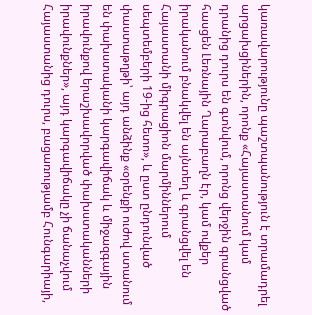կառավարությունը պաշտպանություն է տրամադրել արցախցիներին, որոնք «Հայաստանում կամ դրանից դուրս են գտնվում, որոնց վերջին գրանցված հասցեն Լեռնային Ղարաբաղն էր, կամ ովքեր իրականում բնակվել են այնտեղ և գրանցվել են Հայաստանի միգրացիոն մարմիններում սեպտեմբերի 19-ից հետո», և ըստ ընդունված փաստաթղթի՝ այդ անձինք «օրենքի ուժով ստանում են փախստականի կարգավիճակ և միջազգային իրավունքով երաշխավորված փախստականների իրավունքներ», այդ կարգավիճակը չի ճանաչվում Հայաստանից դուրս, բացառությամբ Հունգարիայի,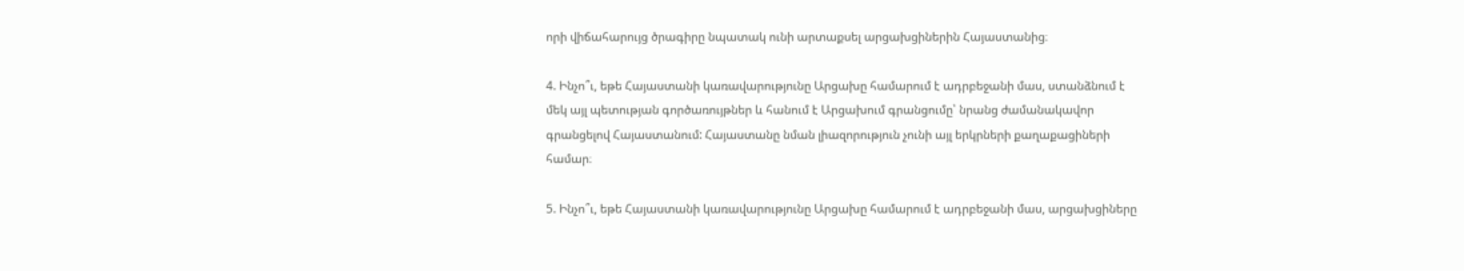որի վիճահարույց ծրագիրը նպատակ ունի արտաքսել արցախցիներին Հայաստանից։

4. Ինչո՞ւ, եթե Հայաստանի կառավարությունը Արցախը համարում է ադրբեջանի մաս, ստանձնում է մեկ այլ պետության գործառույթներ և հանում է Արցախում գրանցումը՝ նրանց ժամանակավոր գրանցելով Հայաստանում: Հայաստանը նման լիազորություն չունի այլ երկրների քաղաքացիների համար։

5. Ինչո՞ւ, եթե Հայաստանի կառավարությունը Արցախը համարում է ադրբեջանի մաս, արցախցիները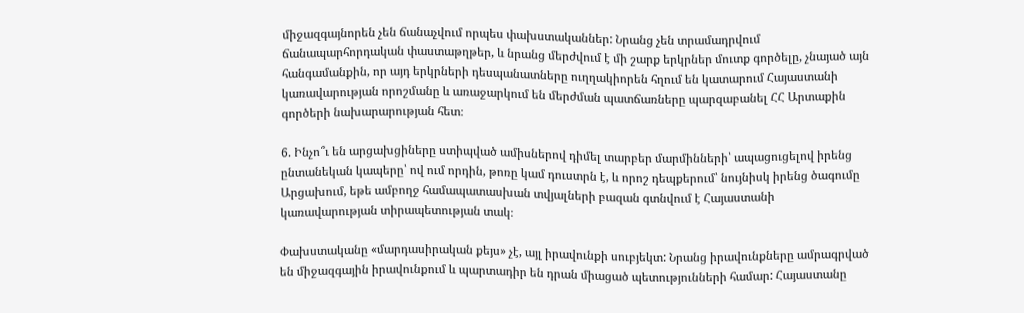միջազգայնորեն չեն ճանաչվում որպես փախստականներ: Նրանց չեն տրամադրվում ճանապարհորդական փաստաթղթեր, և նրանց մերժվում է մի շարք երկրներ մուտք գործելը, չնայած այն հանգամանքին, որ այդ երկրների դեսպանատները ուղղակիորեն հղում են կատարում Հայաստանի կառավարության որոշմանը և առաջարկում են մերժման պատճառները պարզաբանել ՀՀ Արտաքին գործերի նախարարության հետ։

6. Ինչո՞ւ են արցախցիները ստիպված ամիսներով դիմել տարբեր մարմինների՝ ապացուցելով իրենց ընտանեկան կապերը՝ ով ում որդին, թոռը կամ դուստրն է, և որոշ դեպքերում՝ նույնիսկ իրենց ծագումը Արցախում, եթե ամբողջ համապատասխան տվյալների բազան գտնվում է Հայաստանի կառավարության տիրապետության տակ։

Փախստականը «մարդասիրական քեյս» չէ, այլ իրավունքի սուբյեկտ: Նրանց իրավունքները ամրագրված են միջազգային իրավունքում և պարտադիր են դրան միացած պետությունների համար: Հայաստանը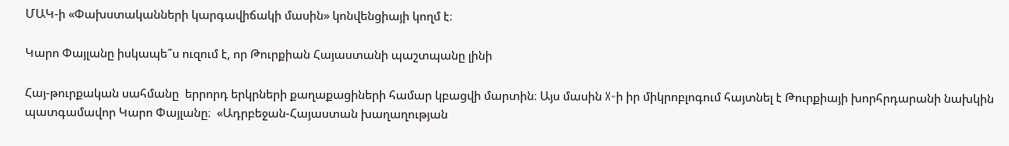ՄԱԿ-ի «Փախստականների կարգավիճակի մասին» կոնվենցիայի կողմ է։

Կարո Փայլանը իսկապե՞ս ուզում է, որ Թուրքիան Հայաստանի պաշտպանը լինի

Հայ-թուրքական սահմանը  երրորդ երկրների քաղաքացիների համար կբացվի մարտին։ Այս մասին X-ի իր միկրոբլոգում հայտնել է Թուրքիայի խորհրդարանի նախկին պատգամավոր Կարո Փայլանը։  «Ադրբեջան-Հայաստան խաղաղության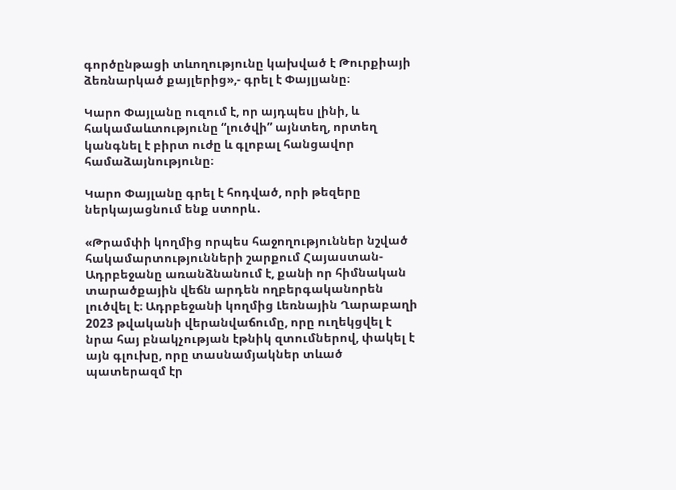գործընթացի տևողությունը կախված է Թուրքիայի ձեռնարկած քայլերից»,- գրել է Փայլյանը։

Կարո Փայլանը ուզում է, որ այդպես լինի, և հակամաևտությունը “լուծվի” այնտեղ, որտեղ կանգնել է բիրտ ուժը և գլոբալ հանցավոր համաձայնությունը։

Կարո Փայլանը գրել է հոդված, որի թեզերը ներկայացնում ենք ստորև․

«Թրամփի կողմից որպես հաջողություններ նշված հակամարտությունների շարքում Հայաստան-Ադրբեջանը առանձնանում է, քանի որ հիմնական տարածքային վեճն արդեն ողբերգականորեն լուծվել է։ Ադրբեջանի կողմից Լեռնային Ղարաբաղի 2023 թվականի վերանվաճումը, որը ուղեկցվել է նրա հայ բնակչության էթնիկ զտումներով, փակել է այն գլուխը, որը տասնամյակներ տևած պատերազմ էր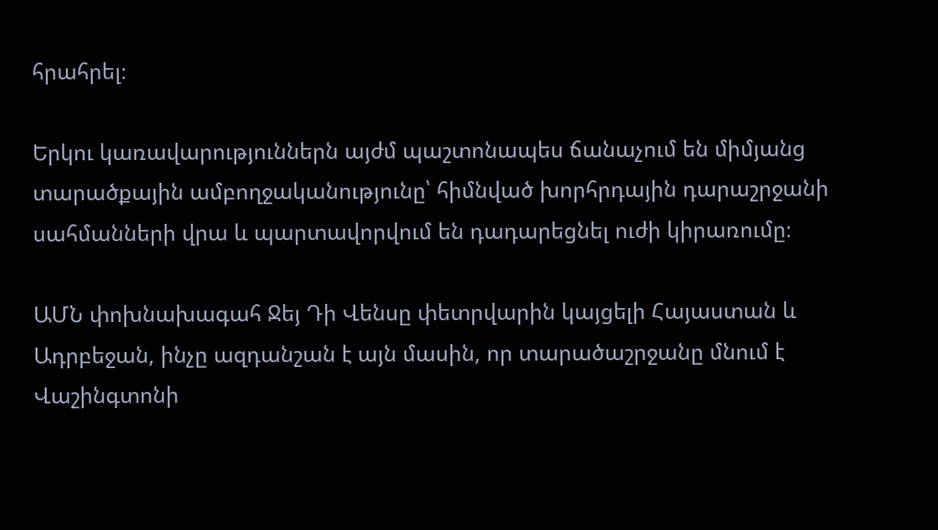հրահրել։

Երկու կառավարություններն այժմ պաշտոնապես ճանաչում են միմյանց տարածքային ամբողջականությունը՝ հիմնված խորհրդային դարաշրջանի սահմանների վրա և պարտավորվում են դադարեցնել ուժի կիրառումը։

ԱՄՆ փոխնախագահ Ջեյ Դի Վենսը փետրվարին կայցելի Հայաստան և Ադրբեջան, ինչը ազդանշան է այն մասին, որ տարածաշրջանը մնում է Վաշինգտոնի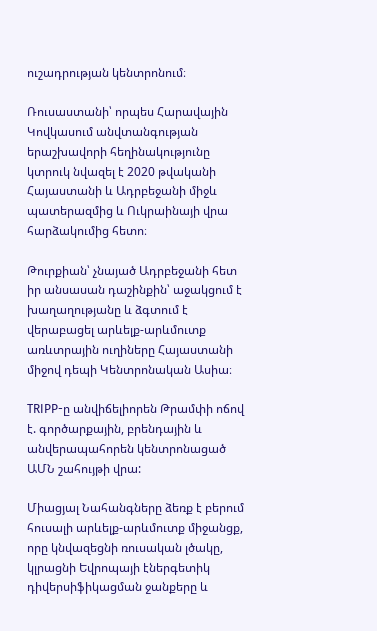ուշադրության կենտրոնում։

Ռուսաստանի՝ որպես Հարավային Կովկասում անվտանգության երաշխավորի հեղինակությունը կտրուկ նվազել է 2020 թվականի Հայաստանի և Ադրբեջանի միջև պատերազմից և Ուկրաինայի վրա հարձակումից հետո։

Թուրքիան՝ չնայած Ադրբեջանի հետ իր անսասան դաշինքին՝ աջակցում է խաղաղությանը և ձգտում է վերաբացել արևելք-արևմուտք առևտրային ուղիները Հայաստանի միջով դեպի Կենտրոնական Ասիա։

TRIPP-ը անվիճելիորեն Թրամփի ոճով է. գործարքային, բրենդային և անվերապահորեն կենտրոնացած ԱՄՆ շահույթի վրա:

Միացյալ Նահանգները ձեռք է բերում հուսալի արևելք-արևմուտք միջանցք, որը կնվազեցնի ռուսական լծակը, կլրացնի Եվրոպայի էներգետիկ դիվերսիֆիկացման ջանքերը և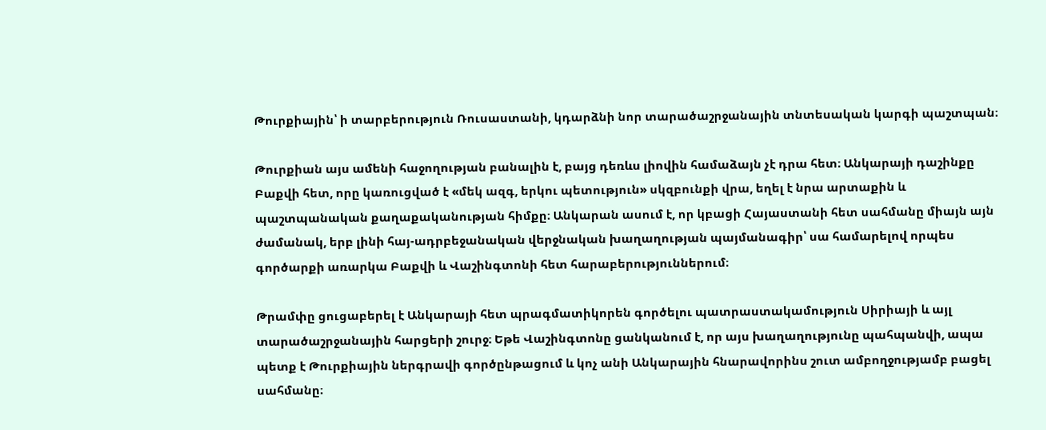Թուրքիային՝ ի տարբերություն Ռուսաստանի, կդարձնի նոր տարածաշրջանային տնտեսական կարգի պաշտպան։

Թուրքիան այս ամենի հաջողության բանալին է, բայց դեռևս լիովին համաձայն չէ դրա հետ։ Անկարայի դաշինքը Բաքվի հետ, որը կառուցված է «մեկ ազգ, երկու պետություն» սկզբունքի վրա, եղել է նրա արտաքին և պաշտպանական քաղաքականության հիմքը։ Անկարան ասում է, որ կբացի Հայաստանի հետ սահմանը միայն այն ժամանակ, երբ լինի հայ-ադրբեջանական վերջնական խաղաղության պայմանագիր՝ սա համարելով որպես գործարքի առարկա Բաքվի և Վաշինգտոնի հետ հարաբերություններում։

Թրամփը ցուցաբերել է Անկարայի հետ պրագմատիկորեն գործելու պատրաստակամություն Սիրիայի և այլ տարածաշրջանային հարցերի շուրջ։ Եթե Վաշինգտոնը ցանկանում է, որ այս խաղաղությունը պահպանվի, ապա պետք է Թուրքիային ներգրավի գործընթացում և կոչ անի Անկարային հնարավորինս շուտ ամբողջությամբ բացել սահմանը։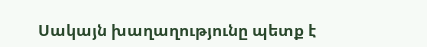Սակայն խաղաղությունը պետք է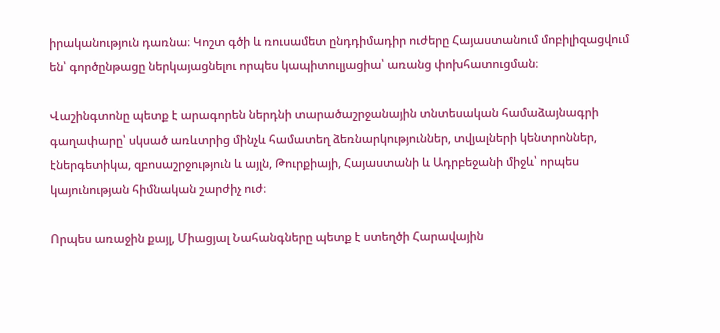իրականություն դառնա։ Կոշտ գծի և ռուսամետ ընդդիմադիր ուժերը Հայաստանում մոբիլիզացվում են՝ գործընթացը ներկայացնելու որպես կապիտուլյացիա՝ առանց փոխհատուցման։

Վաշինգտոնը պետք է արագորեն ներդնի տարածաշրջանային տնտեսական համաձայնագրի գաղափարը՝ սկսած առևտրից մինչև համատեղ ձեռնարկություններ, տվյալների կենտրոններ, էներգետիկա, զբոսաշրջություն և այլն, Թուրքիայի, Հայաստանի և Ադրբեջանի միջև՝ որպես կայունության հիմնական շարժիչ ուժ։

Որպես առաջին քայլ, Միացյալ Նահանգները պետք է ստեղծի Հարավային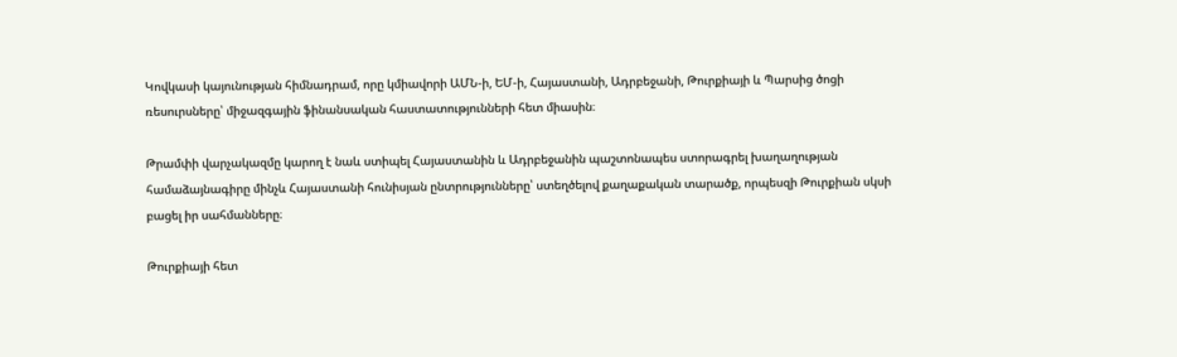Կովկասի կայունության հիմնադրամ, որը կմիավորի ԱՄՆ-ի, ԵՄ-ի, Հայաստանի, Ադրբեջանի, Թուրքիայի և Պարսից ծոցի ռեսուրսները՝ միջազգային ֆինանսական հաստատությունների հետ միասին։

Թրամփի վարչակազմը կարող է նաև ստիպել Հայաստանին և Ադրբեջանին պաշտոնապես ստորագրել խաղաղության համաձայնագիրը մինչև Հայաստանի հունիսյան ընտրությունները՝ ստեղծելով քաղաքական տարածք, որպեսզի Թուրքիան սկսի բացել իր սահմանները։

Թուրքիայի հետ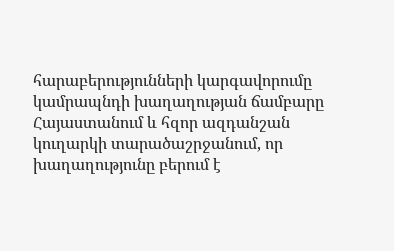հարաբերությունների կարգավորումը կամրապնդի խաղաղության ճամբարը Հայաստանում և հզոր ազդանշան կուղարկի տարածաշրջանում, որ խաղաղությունը բերում է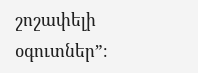շոշափելի օգուտներ”։